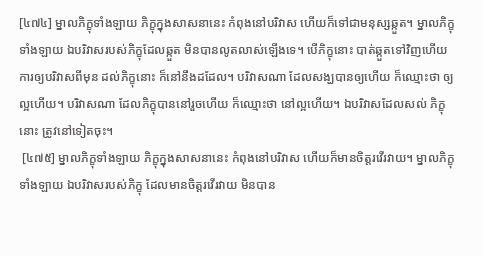[៤៧៤] ម្នាលភិក្ខុទាំងឡាយ ភិក្ខុក្នុងសាសនានេះ កំពុងនៅបរិវាស ហើយក៏ទៅជាមនុស្សឆ្កួត។ ម្នាលភិក្ខុទាំងឡាយ ឯបរិវាសរបស់ភិក្ខុដែលឆ្កួត មិនបានលូតលាស់ឡើងទេ។ បើភិក្ខុនោះ បាត់ឆ្កួតទៅវិញហើយ ការឲ្យបរិវាសពីមុន ដល់ភិក្ខុនោះ ក៏នៅនឹងដដែល។ បរិវាសណា ដែលសង្ឃបានឲ្យហើយ ក៏ឈ្មោះថា ឲ្យល្អហើយ។ បរិវាសណា ដែលភិក្ខុបាននៅរួចហើយ ក៏ឈ្មោះថា នៅល្អហើយ។ ឯបរិវាសដែលសល់ ភិក្ខុនោះ ត្រូវនៅទៀតចុះ។
 [៤៧៥] ម្នាលភិក្ខុទាំងឡាយ ភិក្ខុក្នុងសាសនានេះ កំពុងនៅបរិវាស ហើយក៏មានចិត្តរវើរវាយ។ ម្នាលភិក្ខុទាំងឡាយ ឯបរិវាសរបស់ភិក្ខុ ដែលមានចិត្តរវើរវាយ មិនបាន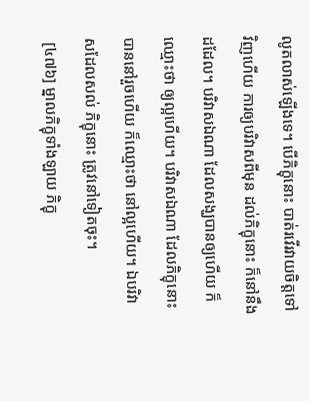លូតលាស់ឡើងទេ។ បើភិក្ខុនោះ បាត់រវើរវាយចិត្តទៅវិញហើយ ការឲ្យបរិវាសពីមុន ដល់ភិក្ខុនោះ ក៏នៅនឹងដដែល។ បរិវាសឯណា ដែលសង្ឃបានឲ្យហើយ ក៏ឈ្មោះថា ឲ្យល្អហើយ។ បរិវាសឯណា ដែលភិក្ខុនោះ បាននៅរួចហើយ ក៏ឈ្មោះថា នៅល្អហើយ។ ឯបរិវាសដែលសល់ ភិក្ខុនោះ ត្រូវនៅទៀតចុះ។
 [៤៧៦] ម្នាលភិក្ខុទាំងឡាយ ភិក្ខុ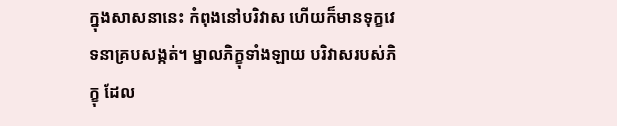ក្នុងសាសនានេះ កំពុងនៅបរិវាស ហើយក៏មានទុក្ខវេទនាគ្របសង្កត់។ ម្នាលភិក្ខុទាំងឡាយ បរិវាសរបស់ភិក្ខុ ដែល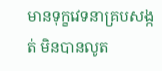មានទុក្ខវេទនាគ្របសង្កត់ មិនបានលូត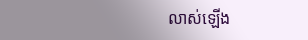លាស់ឡើង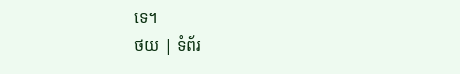ទេ។
ថយ | ទំព័រ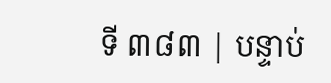ទី ៣៨៣ | បន្ទាប់